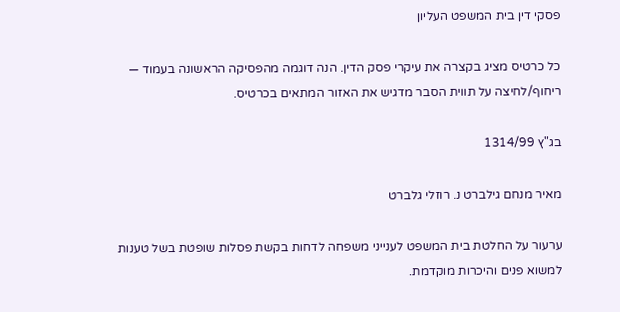פסקי דין בית המשפט העליון

כל כרטיס מציג בקצרה את עיקרי פסק הדין. הנה דוגמה מהפסיקה הראשונה בעמוד — ריחוף/לחיצה על תווית הסבר מדגיש את האזור המתאים בכרטיס.

בג"ץ 1314/99

מאיר מנחם גילברט נ. רוזלי גלברט

ערעור על החלטת בית המשפט לענייני משפחה לדחות בקשת פסלות שופטת בשל טענות למשוא פנים והיכרות מוקדמת.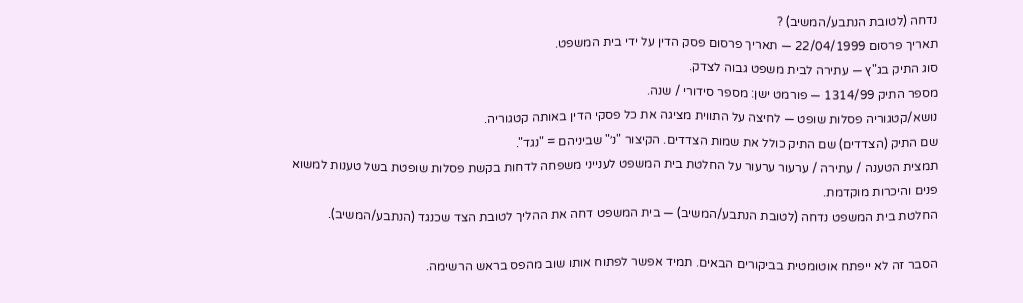נדחה (לטובת הנתבע/המשיב) ?
תאריך פרסום 22/04/1999 — תאריך פרסום פסק הדין על ידי בית המשפט.
סוג התיק בג"ץ — עתירה לבית משפט גבוה לצדק.
מספר התיק 1314/99 — פורמט ישן: מספר סידורי / שנה.
נושא/קטגוריה פסלות שופט — לחיצה על התווית מציגה את כל פסקי הדין באותה קטגוריה.
שם התיק (הצדדים) שם התיק כולל את שמות הצדדים. הקיצור "נ׳" שביניהם = "נגד".
תמצית הטענה / עתירה / ערעור ערעור על החלטת בית המשפט לענייני משפחה לדחות בקשת פסלות שופטת בשל טענות למשוא פנים והיכרות מוקדמת.
החלטת בית המשפט נדחה (לטובת הנתבע/המשיב) — בית המשפט דחה את ההליך לטובת הצד שכנגד (הנתבע/המשיב).

הסבר זה לא ייפתח אוטומטית בביקורים הבאים. תמיד אפשר לפתוח אותו שוב מהפס בראש הרשימה.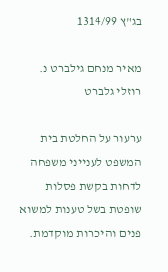בג"ץ 1314/99

מאיר מנחם גילברט נ. רוזלי גלברט

ערעור על החלטת בית המשפט לענייני משפחה לדחות בקשת פסלות שופטת בשל טענות למשוא פנים והיכרות מוקדמת.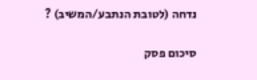נדחה (לטובת הנתבע/המשיב) ?

סיכום פסק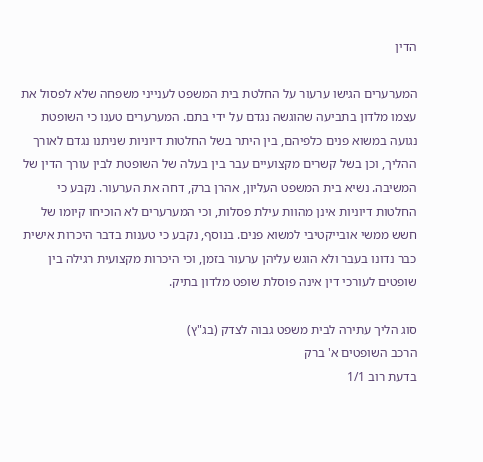הדין

המערערים הגישו ערעור על החלטת בית המשפט לענייני משפחה שלא לפסול את עצמו מלדון בתביעה שהוגשה נגדם על ידי בתם. המערערים טענו כי השופטת נגועה במשוא פנים כלפיהם, בין היתר בשל החלטות דיוניות שניתנו נגדם לאורך ההליך, וכן בשל קשרים מקצועיים עבר בין בעלה של השופטת לבין עורך הדין של המשיבה. נשיא בית המשפט העליון, אהרן ברק, דחה את הערעור. נקבע כי החלטות דיוניות אינן מהוות עילת פסלות, וכי המערערים לא הוכיחו קיומו של חשש ממשי אובייקטיבי למשוא פנים. בנוסף, נקבע כי טענות בדבר היכרות אישית כבר נדונו בעבר ולא הוגש עליהן ערעור בזמן, וכי היכרות מקצועית רגילה בין שופטים לעורכי דין אינה פוסלת שופט מלדון בתיק.

סוג הליך עתירה לבית משפט גבוה לצדק (בג"ץ)
הרכב השופטים א' ברק
בדעת רוב 1/1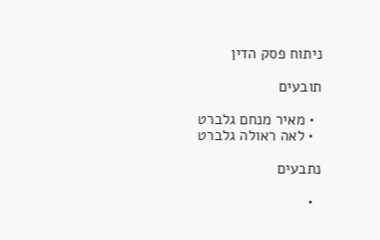ניתוח פסק הדין

תובעים

  • מאיר מנחם גלברט
  • לאה ראולה גלברט

נתבעים

  •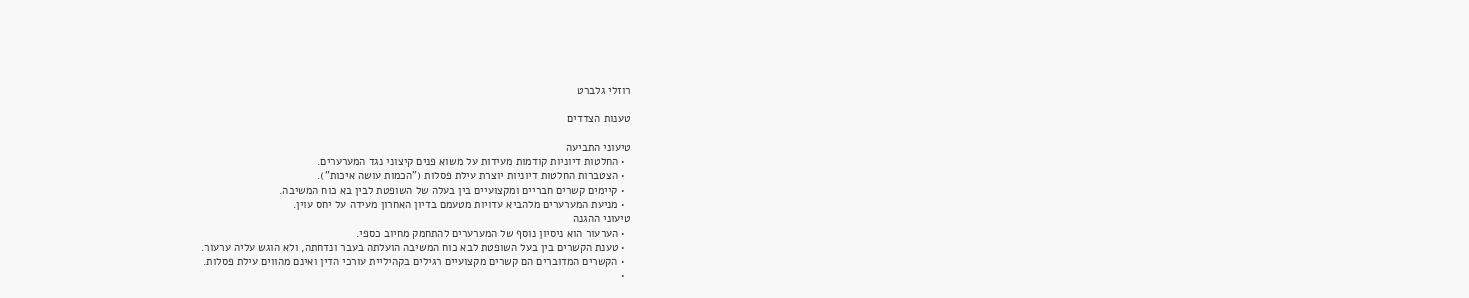רוזלי גלברט

טענות הצדדים

טיעוני התביעה
  • החלטות דיוניות קודמות מעידות על משוא פנים קיצוני נגד המערערים.
  • הצטברות החלטות דיוניות יוצרת עילת פסלות ("הכמות עושה איכות").
  • קיימים קשרים חבריים ומקצועיים בין בעלה של השופטת לבין בא כוח המשיבה.
  • מניעת המערערים מלהביא עדויות מטעמם בדיון האחרון מעידה על יחס עוין.
טיעוני ההגנה
  • הערעור הוא ניסיון נוסף של המערערים להתחמק מחיוב כספי.
  • טענת הקשרים בין בעל השופטת לבא כוח המשיבה הועלתה בעבר ונדחתה, ולא הוגש עליה ערעור.
  • הקשרים המדוברים הם קשרים מקצועיים רגילים בקהיליית עורכי הדין ואינם מהווים עילת פסלות.
  •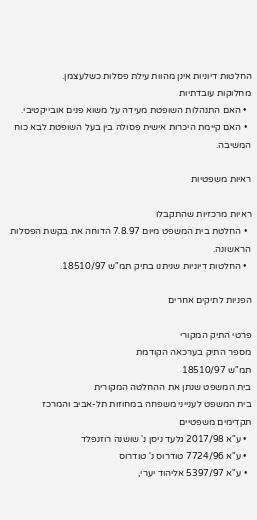החלטות דיוניות אינן מהוות עילת פסלות כשלעצמן.
מחלוקות עובדתיות
  • האם התנהלות השופטת מעידה על משוא פנים אובייקטיבי.
  • האם קיימת היכרות אישית פסולה בין בעל השופטת לבא כוח המשיבה.

ראיות משפטיות

ראיות מרכזיות שהתקבלו
  • החלטת בית המשפט מיום 7.8.97 הדוחה את בקשת הפסלות הראשונה.
  • החלטות דיוניות שניתנו בתיק תמ"ש 18510/97.

הפניות לתיקים אחרים

פרטי התיק המקורי
מספר התיק בערכאה הקודמת
תמ"ש 18510/97
בית המשפט שנתן את ההחלטה המקורית
בית המשפט לענייני משפחה במחוזות תל-אביב והמרכז
תקדימים משפטיים
  • ע"א 2017/98 גלעד ניסן נ' שושנה רוזנפלד
  • ע"א 7724/96 טודרוס נ' טודרוס
  • ע"א 5397/97 אליהוד יערי,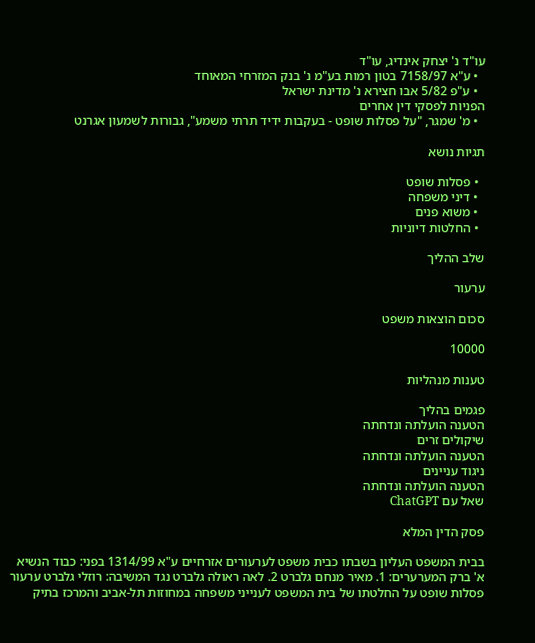עו"ד נ' יצחק אינדיג, עו"ד
  • ע"א 7158/97 בטון רמות בע"מ נ' בנק המזרחי המאוחד
  • ע"פ 5/82 אבו חצירא נ' מדינת ישראל
הפניות לפסקי דין אחרים
  • מ' שמגר, "על פסלות שופט - בעקבות ידיד תרתי משמע", גבורות לשמעון אגרנט

תגיות נושא

  • פסלות שופט
  • דיני משפחה
  • משוא פנים
  • החלטות דיוניות

שלב ההליך

ערעור

סכום הוצאות משפט

10000

טענות מנהליות

פגמים בהליך
הטענה הועלתה ונדחתה
שיקולים זרים
הטענה הועלתה ונדחתה
ניגוד עניינים
הטענה הועלתה ונדחתה
שאל עם ChatGPT

פסק הדין המלא

בבית המשפט העליון בשבתו כבית משפט לערעורים אזרחיים ע"א 1314/99 בפני: כבוד הנשיא א' ברק המערערים: 1. מאיר מנחם גלברט 2. לאה ראולה גלברט נגד המשיבה: רוזלי גלברט ערעור פסלות שופט על החלטתו של בית המשפט לענייני משפחה במחוזות תל-אביב והמרכז בתיק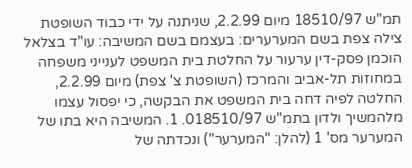תמ"ש 18510/97 מיום 2.2.99, שניתנה על ידי כבוד השופטת צילה צפת בשם המערערים: בעצמם בשם המשיבה: עו"ד בצלאל הוכמן פסק-דין ערעור על החלטת בית המשפט לענייני משפחה במחוזות תל-אביב והמרכז (השופטת צ' צפת) מיום 2.2.99, החלטה לפיה דחה בית המשפט את הבקשה, כי יפסול עצמו מלהמשיך ולדון בתמ"ש 018510/97. 1. המשיבה היא בתו של המערער מס' 1 (להלן: "המערער") ונכדתה של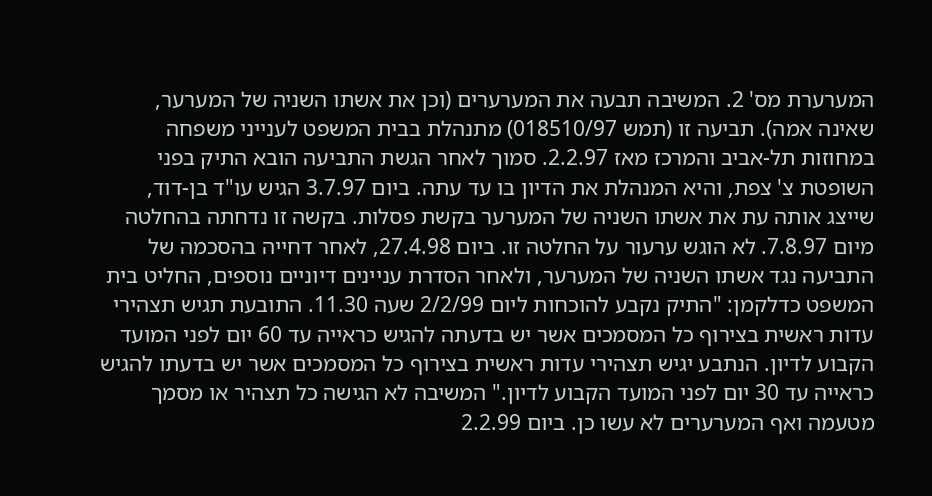המערערת מס' 2. המשיבה תבעה את המערערים (וכן את אשתו השניה של המערער, שאינה אמה). תביעה זו (תמש 018510/97) מתנהלת בבית המשפט לענייני משפחה במחוזות תל-אביב והמרכז מאז 2.2.97. סמוך לאחר הגשת התביעה הובא התיק בפני השופטת צ' צפת, והיא המנהלת את הדיון בו עד עתה. ביום 3.7.97 הגיש עו"ד בן-דוד, שייצג אותה עת את אשתו השניה של המערער בקשת פסלות. בקשה זו נדחתה בהחלטה מיום 7.8.97. לא הוגש ערעור על החלטה זו. ביום 27.4.98, לאחר דחייה בהסכמה של התביעה נגד אשתו השניה של המערער, ולאחר הסדרת עניינים דיוניים נוספים, החליט בית המשפט כדלקמן: "התיק נקבע להוכחות ליום 2/2/99 שעה 11.30. התובעת תגיש תצהירי עדות ראשית בצירוף כל המסמכים אשר יש בדעתה להגיש כראייה עד 60 יום לפני המועד הקבוע לדיון. הנתבע יגיש תצהירי עדות ראשית בצירוף כל המסמכים אשר יש בדעתו להגיש כראייה עד 30 יום לפני המועד הקבוע לדיון." המשיבה לא הגישה כל תצהיר או מסמך מטעמה ואף המערערים לא עשו כן. ביום 2.2.99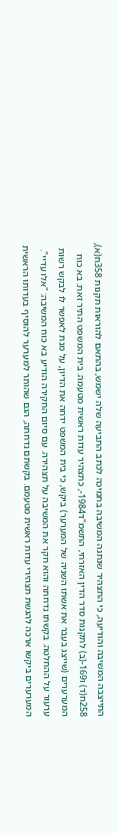התייצבה המשיבה והודיעה, כי התצהיר שנתנה המשיבה בתמיכה לכתב התביעה שלה ישמש, בהתאם להוראות תקנות 358ח(א), 258ח(ד) ו169-(ב) לתקנות סדר הדין האזרחי, התשמ"ד1984-, כתצהיר עדות ראשית מטעמה. בית המשפט התיר זאת. בא כוח המערערים (שייצג בעבר את אשתו השניה של המערער) ביקש, כי בית המשפט ידחה את הדיון, על מנת לאפשר לו לבקש רשות ערעור על ההחלטה. בקשתו נדחתה והוא חקר את המשיבה על תצהירה. עם סיום החקירה הודיע בא כוח המשיבה: "אלו עדיי". המערערים ביקשו ארכה להגשת תצהירי עדות ראשית מטעמם. בקשתם נדחתה, הגם שהותר למערער להוסיף בעדותו הראשית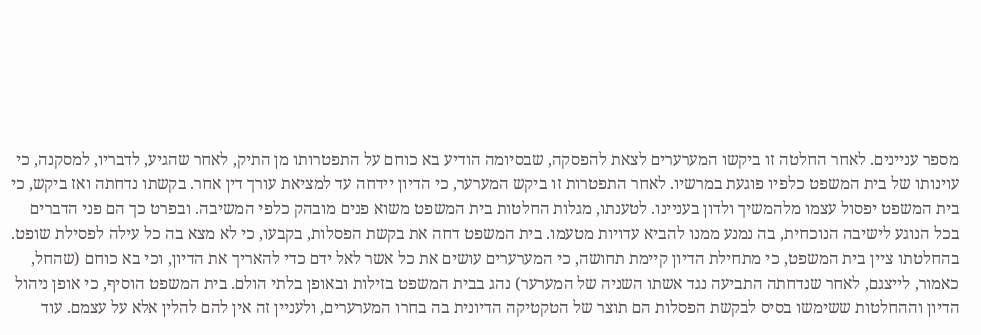מספר עניינים. לאחר החלטה זו ביקשו המערערים לצאת להפסקה, שבסיומה הודיע בא כוחם על התפטרותו מן התיק, לאחר שהגיע, לדבריו, למסקנה, כי עוינותו של בית המשפט כלפיו פוגעת במרשיו. לאחר התפטרות זו ביקש המערער, כי הדיון יידחה עד למציאת עורך דין אחר. בקשתו נדחתה ואז ביקש, כי בית המשפט יפסול עצמו מלהמשיך ולדון בעניינו. לטענתו, מגלות החלטות בית המשפט משוא פנים מובהק כלפי המשיבה. ובפרט כך הם פני הדברים בכל הנוגע לישיבה הנוכחית, בה נמנע ממנו להביא עדויות מטעמו. בית המשפט דחה את בקשת הפסלות, בקבעו, כי לא מצא בה כל עילה לפסילת שופט. בהחלטתו ציין בית המשפט, כי מתחילת הדיון קיימת תחושה, כי המערערים עושים את כל אשר לאל ידם כדי להאריך את הדיון, וכי בא כוחם (שהחל, כאמור, לייצגם, לאחר שנדחתה התביעה נגד אשתו השניה של המערער) נהג בבית המשפט בזילות ובאופן בלתי הולם. בית המשפט הוסיף, כי אופן ניהול הדיון וההחלטות ששימשו בסיס לבקשת הפסלות הם תוצר של הטקטיקה הדיונית בה בחרו המערערים, ולעניין זה אין להם להלין אלא על עצמם. עוד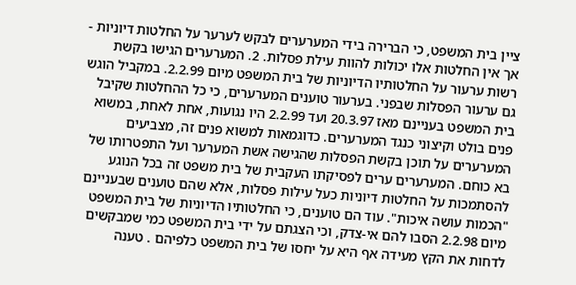ציין בית המשפט, כי הברירה בידי המערערים לבקש לערער על החלטות דיוניות - אך אין החלטות אלו יכולות להוות עילת פסלות. 2. המערערים הגישו בקשת רשות ערעור על החלטותיו הדיוניות של בית המשפט מיום 2.2.99. במקביל הוגש גם ערעור הפסלות שבפני. בערעור טוענים המערערים, כי כל ההחלטות שקיבל בית המשפט בעניינם מאז 20.3.97 ועד 2.2.99 היו נגועות, אחת לאחת, במשוא פנים בולט וקיצוני כנגד המערערים. כדוגמאות למשוא פנים זה, מצביעים המערערים על תוכן בקשת הפסלות שהגישה אשת המערער ועל התפטרותו של בא כוחם. המערערים ערים לפסיקתו העקבית של בית משפט זה בכל הנוגע להסתמכות על החלטות דיוניות כעל עילות פסלות, אלא שהם טוענים שבעניינם "הכמות עושה איכות". עוד הם טוענים, כי החלטותיו הדיוניות של בית המשפט מיום 2.2.98 הסבו להם אי-צדק, וכי הצגתם על ידי בית המשפט כמי שמבקשים לדחות את הקץ מעידה אף היא על יחסו של בית המשפט כלפיהם . טענה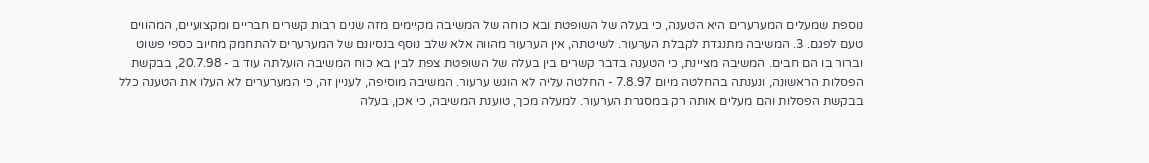נוספת שמעלים המערערים היא הטענה, כי בעלה של השופטת ובא כוחה של המשיבה מקיימים מזה שנים רבות קשרים חבריים ומקצועיים, המהווים טעם לפגם. 3. המשיבה מתנגדת לקבלת הערעור. לשיטתה, אין הערעור מהווה אלא שלב נוסף בנסיונם של המערערים להתחמק מחיוב כספי פשוט וברור בו הם חבים. המשיבה מציינת, כי הטענה בדבר קשרים בין בעלה של השופטת צפת לבין בא כוח המשיבה הועלתה עוד ב - 20.7.98, בבקשת הפסלות הראשונה, ונענתה בהחלטה מיום 7.8.97 - החלטה עליה לא הוגש ערעור. המשיבה מוסיפה, לעניין זה, כי המערערים לא העלו את הטענה כלל בבקשת הפסלות והם מעלים אותה רק במסגרת הערעור. למעלה מכך, טוענת המשיבה, כי אכן, בעלה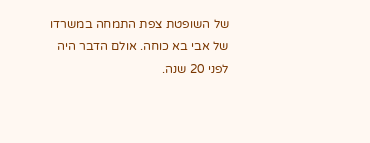של השופטת צפת התמחה במשרדו של אבי בא כוחה. אולם הדבר היה לפני 20 שנה.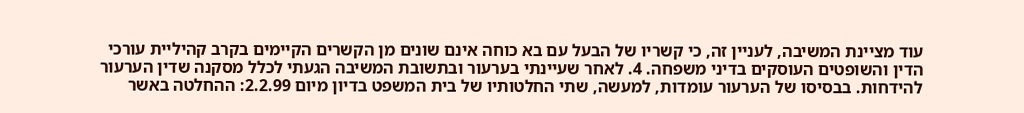עוד מציינת המשיבה, לעניין זה, כי קשריו של הבעל עם בא כוחה אינם שונים מן הקשרים הקיימים בקרב קהיליית עורכי הדין והשופטים העוסקים בדיני משפחה. 4. לאחר שעיינתי בערעור ובתשובת המשיבה הגעתי לכלל מסקנה שדין הערעור להידחות. בבסיסו של הערעור עומדות, למעשה, שתי החלטותיו של בית המשפט בדיון מיום 2.2.99: ההחלטה באשר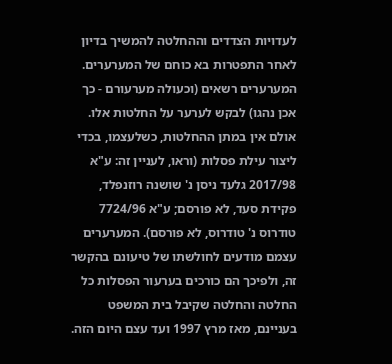לעדויות הצדדים וההחלטה להמשיך בדיון לאחר התפטרות בא כוחם של המערערים. המערערים רשאים (וכעולה מערעורם - כך אכן נהגו) לבקש לערער על החלטות אלו. אולם אין במתן ההחלטות, כשלעצמו, בכדי ליצור עילת פסלות (וראו, לעניין זה: ע"א 2017/98 גלעד ניסן נ' שושנה רוזנפלד, פקידת סעד, לא פורסם; ע"א 7724/96 טודרוס נ' טודרוס, לא פורסם). המערערים עצמם מודעים לחולשתו של טיעונם בהקשר זה, ולפיכך הם כורכים בערעור הפסלות כל החלטה והחלטה שקיבל בית המשפט בעניינם, מאז מרץ 1997 ועד עצם היום הזה.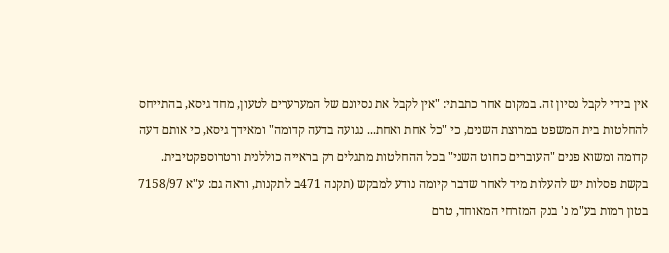אין בידי לקבל נסיון זה. במקום אחר כתבתי: "אין לקבל את נסיונם של המערערים לטעון, מחד גיסא, בהתייחס להחלטות בית המשפט במרוצת השנים, כי "כל אחת ואחת... נגועה בדעה קדומה" ומאידך גיסא, כי אותם דעה קדומה ומשוא פנים "העוברים כחוט השני" בכל ההחלטות מתגלים רק בראייה כוללנית ורטרוספקטיבית. בקשת פסלות יש להעלות מיד לאחר שדבר קיומה נודע למבקש (תקנה 471ב לתקנות, וראה גם: ע"א 7158/97 בטון רמות בע"מ נ' בנק המזרחי המאוחד, טרם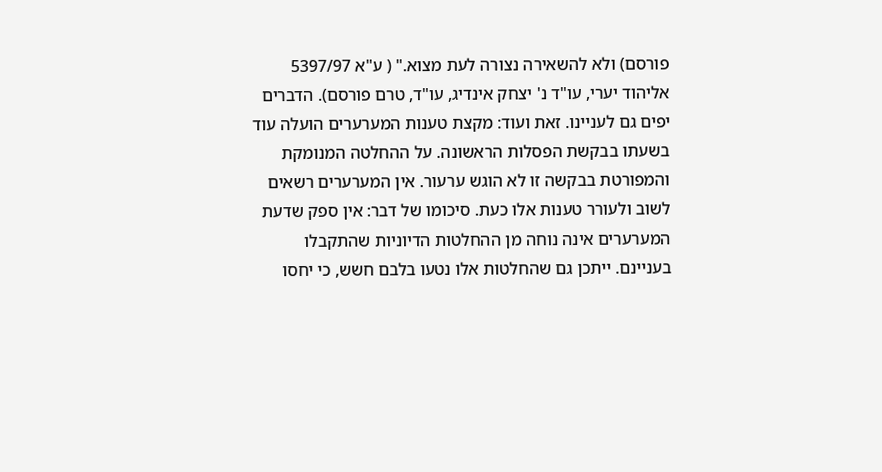פורסם) ולא להשאירה נצורה לעת מצוא." ( ע"א 5397/97 אליהוד יערי, עו"ד נ' יצחק אינדיג, עו"ד, טרם פורסם). הדברים יפים גם לעניינו. זאת ועוד: מקצת טענות המערערים הועלה עוד בשעתו בבקשת הפסלות הראשונה. על ההחלטה המנומקת והמפורטת בבקשה זו לא הוגש ערעור. אין המערערים רשאים לשוב ולעורר טענות אלו כעת. סיכומו של דבר: אין ספק שדעת המערערים אינה נוחה מן ההחלטות הדיוניות שהתקבלו בעניינם. ייתכן גם שהחלטות אלו נטעו בלבם חשש, כי יחסו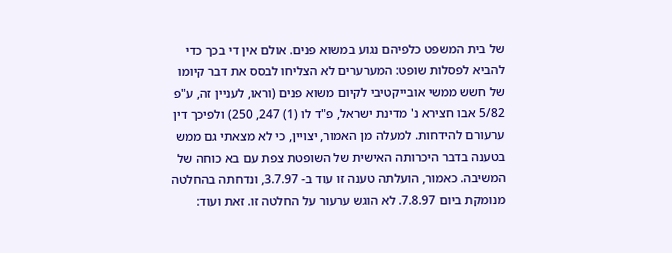של בית המשפט כלפיהם נגוע במשוא פנים. אולם אין די בכך כדי להביא לפסלות שופט: המערערים לא הצליחו לבסס את דבר קיומו של חשש ממשי אובייקטיבי לקיום משוא פנים (וראו, לעניין זה, ע"פ 5/82 אבו חצירא נ' מדינת ישראל, פ"ד לו (1) 247, 250) ולפיכך דין ערעורם להידחות. למעלה מן האמור, יצויין, כי לא מצאתי גם ממש בטענה בדבר היכרותה האישית של השופטת צפת עם בא כוחה של המשיבה. כאמור, הועלתה טענה זו עוד ב- 3.7.97, ונדחתה בהחלטה מנומקת ביום 7.8.97. לא הוגש ערעור על החלטה זו. זאת ועוד: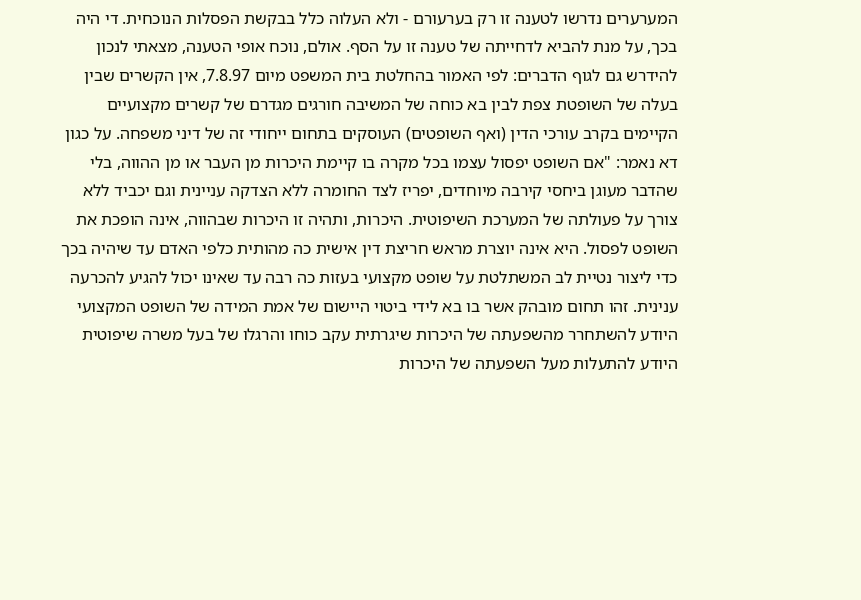המערערים נדרשו לטענה זו רק בערעורם - ולא העלוה כלל בבקשת הפסלות הנוכחית. די היה בכך, על מנת להביא לדחייתה של טענה זו על הסף. אולם, נוכח אופי הטענה, מצאתי לנכון להידרש גם לגוף הדברים: לפי האמור בהחלטת בית המשפט מיום 7.8.97, אין הקשרים שבין בעלה של השופטת צפת לבין בא כוחה של המשיבה חורגים מגדרם של קשרים מקצועיים הקיימים בקרב עורכי הדין (ואף השופטים) העוסקים בתחום ייחודי זה של דיני משפחה. על כגון דא נאמר: "אם השופט יפסול עצמו בכל מקרה בו קיימת היכרות מן העבר או מן ההווה, בלי שהדבר מעוגן ביחסי קירבה מיוחדים, יפריז לצד החומרה ללא הצדקה עניינית וגם יכביד ללא צורך על פעולתה של המערכת השיפוטית. היכרות, ותהיה זו היכרות שבהווה, אינה הופכת את השופט לפסול. היא אינה יוצרת מראש חריצת דין אישית כה מהותית כלפי האדם עד שיהיה בכך כדי ליצור נטיית לב המשתלטת על שופט מקצועי בעזות כה רבה עד שאינו יכול להגיע להכרעה ענינית. זהו תחום מובהק אשר בו בא לידי ביטוי היישום של אמת המידה של השופט המקצועי היודע להשתחרר מהשפעתה של היכרות שיגרתית עקב כוחו והרגלו של בעל משרה שיפוטית היודע להתעלות מעל השפעתה של היכרות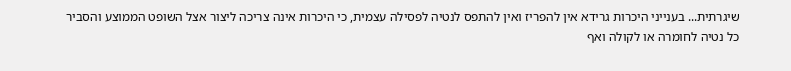שיגרתית... בענייני היכרות גרידא אין להפריז ואין להתפס לנטיה לפסילה עצמית, כי היכרות אינה צריכה ליצור אצל השופט הממוצע והסביר כל נטיה לחומרה או לקולה ואף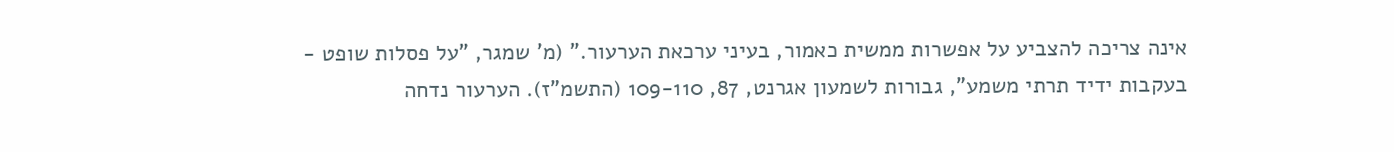אינה צריכה להצביע על אפשרות ממשית כאמור, בעיני ערכאת הערעור." (מ' שמגר, "על פסלות שופט - בעקבות ידיד תרתי משמע", גבורות לשמעון אגרנט, 87, 109-110 (התשמ"ז). הערעור נדחה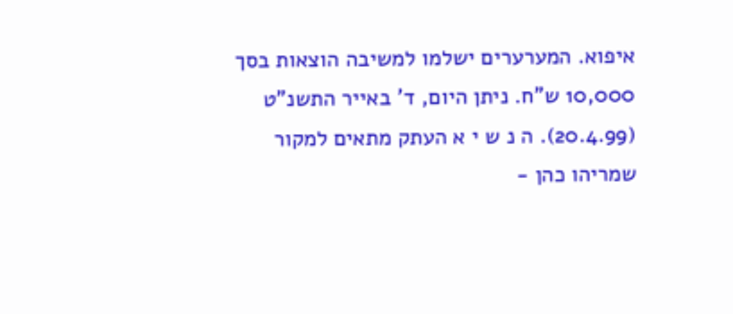איפוא. המערערים ישלמו למשיבה הוצאות בסך 10,000 ש"ח. ניתן היום, ד' באייר התשנ"ט (20.4.99). ה נ ש י א העתק מתאים למקור שמריהו כהן -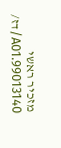מזכיר ראשי 99013140.A01/דז/